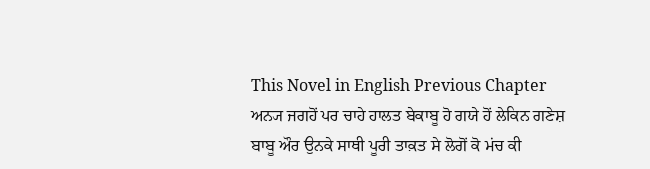This Novel in English Previous Chapter
ਅਨ੍ਯ ਜਗਹੋਂ ਪਰ ਚਾਹੇ ਹਾਲਤ ਬੇਕਾਬੂ ਹੋ ਗਯੇ ਹੋਂ ਲੇਕਿਨ ਗਣੇਸ਼ ਬਾਬੂ ਔਰ ਉਨਕੇ ਸਾਥੀ ਪੂਰੀ ਤਾਕ਼ਤ ਸੇ ਲੋਗੋਂ ਕੋ ਮਂਚ ਕੀ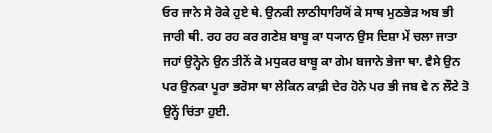ਓਰ ਜਾਨੇ ਸੇ ਰੋਕੇ ਹੁਏ ਥੇ. ਉਨਕੀ ਲਾਠੀਧਾਰਿਯੋਂ ਕੇ ਸਾਥ ਮੁਠਭੇਡ਼ ਅਬ ਭੀ ਜਾਰੀ ਥੀ. ਰਹ ਰਹ ਕਰ ਗਣੇਸ਼ ਬਾਬੂ ਕਾ ਧ੍ਯਾਨ ਉਸ ਦਿਸ਼ਾ ਮੇਂ ਚਲਾ ਜਾਤਾ ਜਹਾਂ ਉਨ੍ਹੋਨੇ ਉਨ ਤੀਨੋਂ ਕੋ ਮਧੁਕਰ ਬਾਬੂ ਕਾ ਗੇਮ ਬਜਾਨੇ ਭੇਜਾ ਥਾ. ਵੈਸੇ ਉਨ ਪਰ ਉਨਕਾ ਪੂਰਾ ਭਰੋਸਾ ਥਾ ਲੇਕਿਨ ਕਾਫ਼ੀ ਦੇਰ ਹੋਨੇ ਪਰ ਭੀ ਜਬ ਵੇ ਨ ਲੌਟੇ ਤੋ ਉਨ੍ਹੇਂ ਚਿਂਤਾ ਹੁਈ.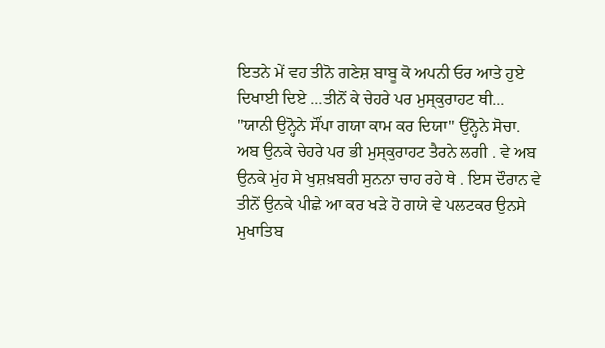ਇਤਨੇ ਮੇਂ ਵਹ ਤੀਨੋ ਗਣੇਸ਼ ਬਾਬੂ ਕੋ ਅਪਨੀ ਓਰ ਆਤੇ ਹੁਏ ਦਿਖਾਈ ਦਿਏ ...ਤੀਨੋਂ ਕੇ ਚੇਹਰੇ ਪਰ ਮੁਸ੍ਕੁਰਾਹਟ ਥੀ...
"ਯਾਨੀ ਉਨ੍ਹੋਨੇ ਸੌਂਪਾ ਗਯਾ ਕਾਮ ਕਰ ਦਿਯਾ" ਉਨ੍ਹੋਨੇ ਸੋਚਾ.
ਅਬ ਉਨਕੇ ਚੇਹਰੇ ਪਰ ਭੀ ਮੁਸ੍ਕੁਰਾਹਟ ਤੈਰਨੇ ਲਗੀ . ਵੇ ਅਬ ਉਨਕੇ ਮੁਂਹ ਸੇ ਖੁਸ਼ਖ਼ਬਰੀ ਸੁਨਨਾ ਚਾਹ ਰਹੇ ਥੇ . ਇਸ ਦੌਰਾਨ ਵੇ ਤੀਨੋਂ ਉਨਕੇ ਪੀਛੇ ਆ ਕਰ ਖਡ਼ੇ ਹੋ ਗਯੇ ਵੇ ਪਲਟਕਰ ਉਨਸੇ ਮੁਖਾਤਿਬ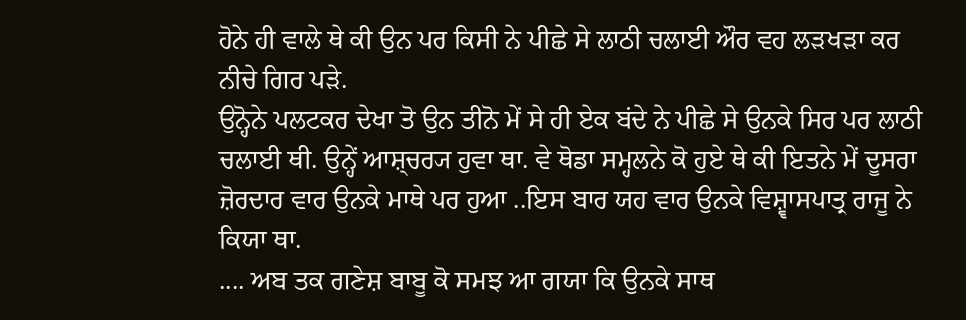ਹੋਨੇ ਹੀ ਵਾਲੇ ਥੇ ਕੀ ਉਨ ਪਰ ਕਿਸੀ ਨੇ ਪੀਛੇ ਸੇ ਲਾਠੀ ਚਲਾਈ ਔਰ ਵਹ ਲਡ਼ਖਡ਼ਾ ਕਰ ਨੀਚੇ ਗਿਰ ਪਡ਼ੇ.
ਉਨ੍ਹੋਨੇ ਪਲਟਕਰ ਦੇਖਾ ਤੋ ਉਨ ਤੀਨੋ ਮੇਂ ਸੇ ਹੀ ਏਕ ਬਂਦੇ ਨੇ ਪੀਛੇ ਸੇ ਉਨਕੇ ਸਿਰ ਪਰ ਲਾਠੀ ਚਲਾਈ ਥੀ. ਉਨ੍ਹੇਂ ਆਸ਼੍ਚਰ੍ਯ ਹੁਵਾ ਥਾ. ਵੇ ਥੋਡਾ ਸਮ੍ਹਲਨੇ ਕੋ ਹੁਏ ਥੇ ਕੀ ਇਤਨੇ ਮੇਂ ਦੂਸਰਾ ਜ਼ੋਰਦਾਰ ਵਾਰ ਉਨਕੇ ਮਾਥੇ ਪਰ ਹੁਆ ..ਇਸ ਬਾਰ ਯਹ ਵਾਰ ਉਨਕੇ ਵਿਸ਼੍ਵਾਸਪਾਤ੍ਰ ਰਾਜੂ ਨੇ ਕਿਯਾ ਥਾ.
.... ਅਬ ਤਕ ਗਣੇਸ਼ ਬਾਬੂ ਕੋ ਸਮਝ ਆ ਗਯਾ ਕਿ ਉਨਕੇ ਸਾਥ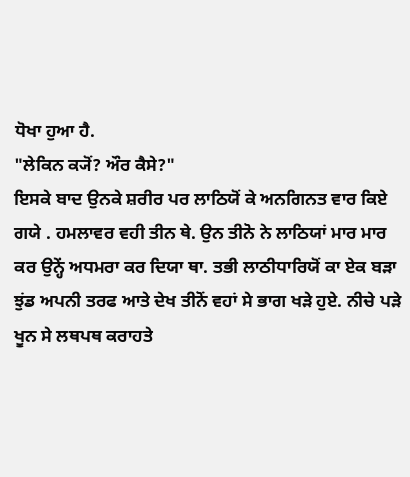ਧੋਖਾ ਹੁਆ ਹੈ.
"ਲੇਕਿਨ ਕ੍ਯੋਂ? ਔਰ ਕੈਸੇ?"
ਇਸਕੇ ਬਾਦ ਉਨਕੇ ਸ਼ਰੀਰ ਪਰ ਲਾਠਿਯੋਂ ਕੇ ਅਨਗਿਨਤ ਵਾਰ ਕਿਏ ਗਯੇ . ਹਮਲਾਵਰ ਵਹੀ ਤੀਨ ਥੇ. ਉਨ ਤੀਨੋ ਨੇ ਲਾਠਿਯਾਂ ਮਾਰ ਮਾਰ ਕਰ ਉਨ੍ਹੇਂ ਅਧਮਰਾ ਕਰ ਦਿਯਾ ਥਾ. ਤਭੀ ਲਾਠੀਧਾਰਿਯੋਂ ਕਾ ਏਕ ਬਡ਼ਾ ਝੁਂਡ ਅਪਨੀ ਤਰਫ ਆਤੇ ਦੇਖ ਤੀਨੋਂ ਵਹਾਂ ਸੇ ਭਾਗ ਖਡ਼ੇ ਹੁਏ. ਨੀਚੇ ਪਡ਼ੇ ਖੂਨ ਸੇ ਲਥਪਥ ਕਰਾਹਤੇ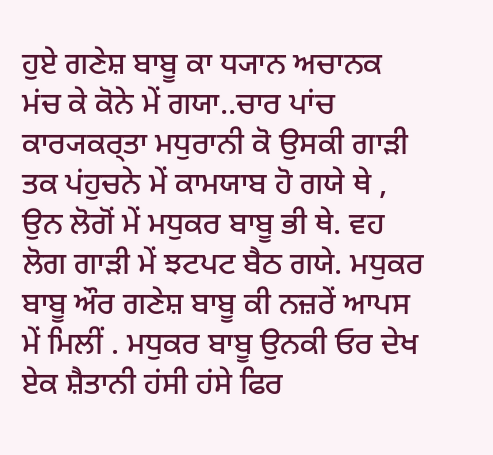ਹੁਏ ਗਣੇਸ਼ ਬਾਬੂ ਕਾ ਧ੍ਯਾਨ ਅਚਾਨਕ ਮਂਚ ਕੇ ਕੋਨੇ ਮੇਂ ਗਯਾ..ਚਾਰ ਪਾਂਚ ਕਾਰ੍ਯਕਰ੍ਤਾ ਮਧੁਰਾਨੀ ਕੋ ਉਸਕੀ ਗਾਡ਼ੀ ਤਕ ਪਂਹੁਚਨੇ ਮੇਂ ਕਾਮਯਾਬ ਹੋ ਗਯੇ ਥੇ , ਉਨ ਲੋਗੋਂ ਮੇਂ ਮਧੁਕਰ ਬਾਬੂ ਭੀ ਥੇ. ਵਹ ਲੋਗ ਗਾਡ਼ੀ ਮੇਂ ਝਟਪਟ ਬੈਠ ਗਯੇ. ਮਧੁਕਰ ਬਾਬੂ ਔਰ ਗਣੇਸ਼ ਬਾਬੂ ਕੀ ਨਜ਼ਰੇਂ ਆਪਸ ਮੇਂ ਮਿਲੀਂ . ਮਧੁਕਰ ਬਾਬੂ ਉਨਕੀ ਓਰ ਦੇਖ ਏਕ ਸ਼ੈਤਾਨੀ ਹਂਸੀ ਹਂਸੇ ਫਿਰ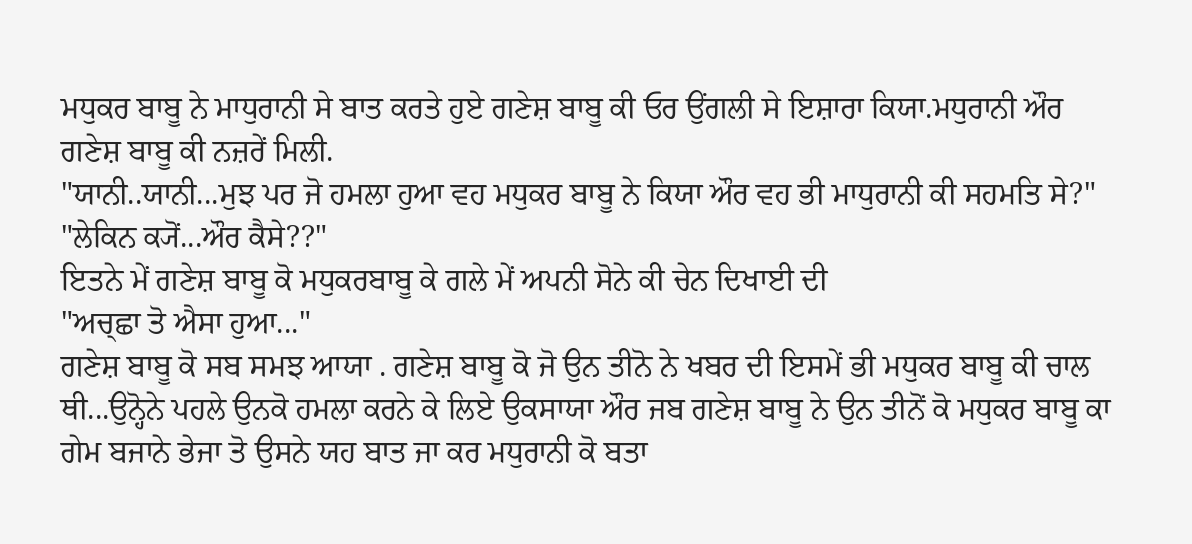ਮਧੁਕਰ ਬਾਬੂ ਨੇ ਮਾਧੁਰਾਨੀ ਸੇ ਬਾਤ ਕਰਤੇ ਹੁਏ ਗਣੇਸ਼ ਬਾਬੂ ਕੀ ਓਰ ਉਂਗਲੀ ਸੇ ਇਸ਼ਾਰਾ ਕਿਯਾ.ਮਧੁਰਾਨੀ ਔਰ ਗਣੇਸ਼ ਬਾਬੂ ਕੀ ਨਜ਼ਰੇਂ ਮਿਲੀ.
"ਯਾਨੀ..ਯਾਨੀ...ਮੁਝ ਪਰ ਜੋ ਹਮਲਾ ਹੁਆ ਵਹ ਮਧੁਕਰ ਬਾਬੂ ਨੇ ਕਿਯਾ ਔਰ ਵਹ ਭੀ ਮਾਧੁਰਾਨੀ ਕੀ ਸਹਮਤਿ ਸੇ?"
"ਲੇਕਿਨ ਕ੍ਯੋਂ...ਔਰ ਕੈਸੇ??"
ਇਤਨੇ ਮੇਂ ਗਣੇਸ਼ ਬਾਬੂ ਕੋ ਮਧੁਕਰਬਾਬੂ ਕੇ ਗਲੇ ਮੇਂ ਅਪਨੀ ਸੋਨੇ ਕੀ ਚੇਨ ਦਿਖਾਈ ਦੀ
"ਅਚ੍ਛਾ ਤੋ ਐਸਾ ਹੁਆ..."
ਗਣੇਸ਼ ਬਾਬੂ ਕੋ ਸਬ ਸਮਝ ਆਯਾ . ਗਣੇਸ਼ ਬਾਬੂ ਕੋ ਜੋ ਉਨ ਤੀਨੋ ਨੇ ਖਬਰ ਦੀ ਇਸਮੇਂ ਭੀ ਮਧੁਕਰ ਬਾਬੂ ਕੀ ਚਾਲ ਥੀ...ਉਨ੍ਹੋਨੇ ਪਹਲੇ ਉਨਕੋ ਹਮਲਾ ਕਰਨੇ ਕੇ ਲਿਏ ਉਕਸਾਯਾ ਔਰ ਜਬ ਗਣੇਸ਼ ਬਾਬੂ ਨੇ ਉਨ ਤੀਨੋਂ ਕੋ ਮਧੁਕਰ ਬਾਬੂ ਕਾ ਗੇਮ ਬਜਾਨੇ ਭੇਜਾ ਤੋ ਉਸਨੇ ਯਹ ਬਾਤ ਜਾ ਕਰ ਮਧੁਰਾਨੀ ਕੋ ਬਤਾ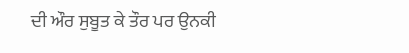ਦੀ ਔਰ ਸੁਬੂਤ ਕੇ ਤੌਰ ਪਰ ਉਨਕੀ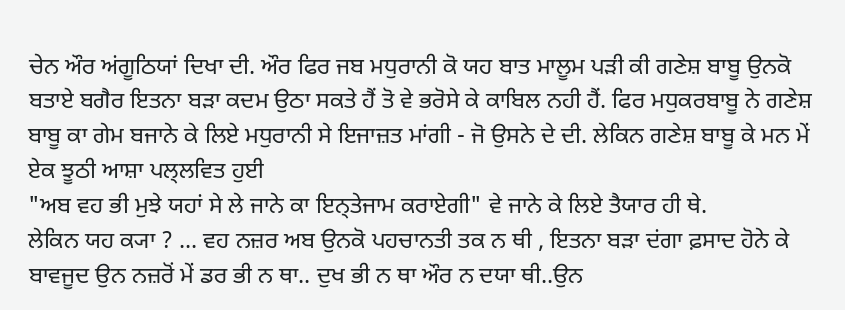ਚੇਨ ਔਰ ਅਂਗੂਠਿਯਾਂ ਦਿਖਾ ਦੀ. ਔਰ ਫਿਰ ਜਬ ਮਧੁਰਾਨੀ ਕੋ ਯਹ ਬਾਤ ਮਾਲੂਮ ਪਡ਼ੀ ਕੀ ਗਣੇਸ਼ ਬਾਬੂ ਉਨਕੋ ਬਤਾਏ ਬਗੈਰ ਇਤਨਾ ਬਡ਼ਾ ਕਦਮ ਉਠਾ ਸਕਤੇ ਹੈਂ ਤੋ ਵੇ ਭਰੋਸੇ ਕੇ ਕਾਬਿਲ ਨਹੀ ਹੈਂ. ਫਿਰ ਮਧੁਕਰਬਾਬੂ ਨੇ ਗਣੇਸ਼ ਬਾਬੂ ਕਾ ਗੇਮ ਬਜਾਨੇ ਕੇ ਲਿਏ ਮਧੁਰਾਨੀ ਸੇ ਇਜਾਜ਼ਤ ਮਾਂਗੀ - ਜੋ ਉਸਨੇ ਦੇ ਦੀ. ਲੇਕਿਨ ਗਣੇਸ਼ ਬਾਬੂ ਕੇ ਮਨ ਮੇਂ ਏਕ ਝੂਠੀ ਆਸ਼ਾ ਪਲ੍ਲਵਿਤ ਹੁਈ
"ਅਬ ਵਹ ਭੀ ਮੁਝੇ ਯਹਾਂ ਸੇ ਲੇ ਜਾਨੇ ਕਾ ਇਨ੍ਤੇਜਾਮ ਕਰਾਏਗੀ" ਵੇ ਜਾਨੇ ਕੇ ਲਿਏ ਤੈਯਾਰ ਹੀ ਥੇ.
ਲੇਕਿਨ ਯਹ ਕ੍ਯਾ ? ... ਵਹ ਨਜ਼ਰ ਅਬ ਉਨਕੋ ਪਹਚਾਨਤੀ ਤਕ ਨ ਥੀ , ਇਤਨਾ ਬਡ਼ਾ ਦਂਗਾ ਫ਼ਸਾਦ ਹੋਨੇ ਕੇ ਬਾਵਜੂਦ ਉਨ ਨਜ਼ਰੋਂ ਮੇਂ ਡਰ ਭੀ ਨ ਥਾ.. ਦੁਖ ਭੀ ਨ ਥਾ ਔਰ ਨ ਦਯਾ ਥੀ..ਉਨ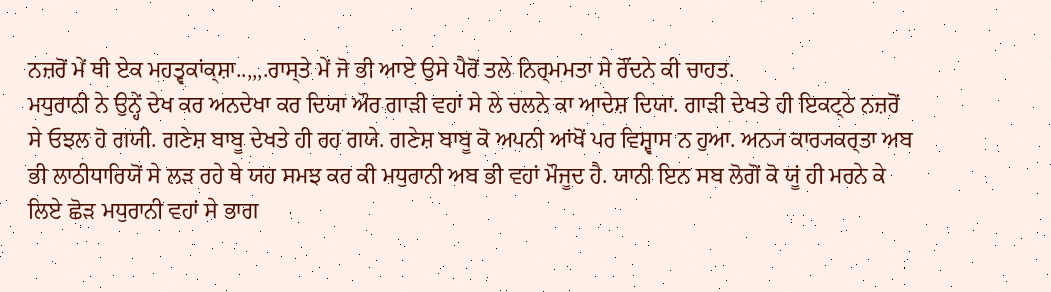ਨਜ਼ਰੋਂ ਮੇਂ ਥੀ ਏਕ ਮਹਤ੍ਵਕਾਂਕ੍ਸ਼ਾ..,,,.ਰਾਸ੍ਤੇ ਮੇਂ ਜੋ ਭੀ ਆਏ ਉਸੇ ਪੈਰੋਂ ਤਲੇ ਨਿਰ੍ਮਮਤਾ ਸੇ ਰੌਂਦਨੇ ਕੀ ਚਾਹਤ.
ਮਧੁਰਾਨੀ ਨੇ ਉਨ੍ਹੇਂ ਦੇਖ ਕਰ ਅਨਦੇਖਾ ਕਰ ਦਿਯਾ ਔਰ ਗਾਡ਼ੀ ਵਹਾਂ ਸੇ ਲੇ ਚਲਨੇ ਕਾ ਆਦੇਸ਼ ਦਿਯਾ. ਗਾਡ਼ੀ ਦੇਖਤੇ ਹੀ ਇਕਟ੍ਠੇ ਨਜ਼ਰੋਂ ਸੇ ਓਝਲ ਹੋ ਗਯੀ. ਗਣੇਸ਼ ਬਾਬੂ ਦੇਖਤੇ ਹੀ ਰਹ ਗਯੇ. ਗਣੇਸ਼ ਬਾਬੂ ਕੋ ਅਪਨੀ ਆਂਖੋਂ ਪਰ ਵਿਸ਼੍ਵਾਸ ਨ ਹੁਆ. ਅਨ੍ਯ ਕਾਰ੍ਯਕਰ੍ਤਾ ਅਬ ਭੀ ਲਾਠੀਧਾਰਿਯੋਂ ਸੇ ਲਡ਼ ਰਹੇ ਥੇ ਯਹ ਸਮਝ ਕਰ ਕੀ ਮਧੁਰਾਨੀ ਅਬ ਭੀ ਵਹਾਂ ਮੌਜੂਦ ਹੈ. ਯਾਨੀ ਇਨ ਸਬ ਲੋਗੋਂ ਕੋ ਯੂਂ ਹੀ ਮਰਨੇ ਕੇ ਲਿਏ ਛੋਡ਼ ਮਧੁਰਾਨੀ ਵਹਾਂ ਸੇ ਭਾਗ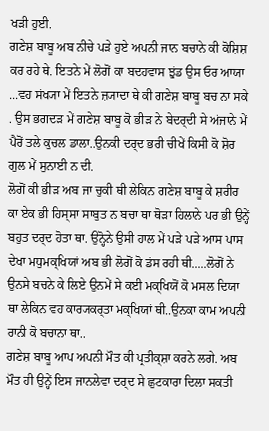ਖਡ਼ੀ ਹੁਈ.
ਗਣੇਸ਼ ਬਾਬੂ ਅਬ ਨੀਚੇ ਪਡ਼ੇ ਹੁਏ ਅਪਨੀ ਜਾਨ ਬਚਾਨੇ ਕੀ ਕੋਸ਼ਿਸ਼ ਕਰ ਰਹੇ ਥੇ. ਇਤਨੇ ਮੇਂ ਲੋਗੋਂ ਕਾ ਬਦਹਵਾਸ ਝੁਂਡ ਉਸ ਓਰ ਆਯਾ ...ਵਹ ਸਂਖ੍ਯਾ ਮੇਂ ਇਤਨੇ ਜ਼੍ਯਾਦਾ ਥੇ ਕੀ ਗਣੇਸ਼ ਬਾਬੂ ਬਚ ਨਾ ਸਕੇ . ਉਸ ਭਗਦਡ਼ ਮੇਂ ਗਣੇਸ਼ ਬਾਬੂ ਕੋ ਭੀਡ਼ ਨੇ ਬੇਦਰ੍ਦੀ ਸੇ ਅਂਜਾਨੇ ਮੇਂ ਪੈਰੋਂ ਤਲੇ ਕੁਚਲ ਡਾਲਾ..ਉਨਕੀ ਦਰ੍ਦ ਭਰੀ ਚੀਖੇਂ ਕਿਸੀ ਕੋ ਸ਼ੋਰ ਗੁਲ ਮੇਂ ਸੁਨਾਈ ਨ ਦੀ.
ਲੋਗੋਂ ਕੀ ਭੀਡ਼ ਅਬ ਜਾ ਚੁਕੀ ਥੀ ਲੇਕਿਨ ਗਣੇਸ਼ ਬਾਬੂ ਕੇ ਸ਼ਰੀਰ ਕਾ ਏਕ ਭੀ ਹਿਸ੍ਸਾ ਸਾਬੁਤ ਨ ਬਚਾ ਥਾ ਥੋਡ਼ਾ ਹਿਲਾਨੇ ਪਰ ਭੀ ਉਨ੍ਹੇਂ ਬਹੁਤ ਦਰ੍ਦ ਹੋਤਾ ਥਾ. ਉਨ੍ਹੋਨੇ ਉਸੀ ਹਾਲ ਮੇਂ ਪਡ਼ੇ ਪਡ਼ੇ ਆਸ ਪਾਸ ਦੇਖਾ ਮਧੁਮਕ੍ਖਿਯਾਂ ਅਬ ਭੀ ਲੋਗੋਂ ਕੋ ਡਂਸ ਰਹੀ ਥੀ.....ਲੋਗੋਂ ਨੇ ਉਨਸੇ ਬਚਨੇ ਕੇ ਲਿਏ ਉਨਮੇਂ ਸੇ ਕਈ ਮਕ੍ਖਿਯੋਂ ਕੋ ਮਸਲ ਦਿਯਾ ਥਾ ਲੇਕਿਨ ਵਹ ਕਾਰ੍ਯਕਰ੍ਤਾ ਮਕ੍ਖਿਯਾਂ ਥੀ..ਉਨਕਾ ਕਾਮ ਅਪਨੀ ਰਾਨੀ ਕੋ ਬਚਾਨਾ ਥਾ..
ਗਣੇਸ਼ ਬਾਬੂ ਆਪ ਅਪਨੀ ਮੌਤ ਕੀ ਪ੍ਰਤੀਕ੍ਸ਼ਾ ਕਰਨੇ ਲਗੇ. ਅਬ ਮੌਤ ਹੀ ਉਨ੍ਹੇਂ ਇਸ ਜਾਨਲੇਵਾ ਦਰ੍ਦ ਸੇ ਛੁਟਕਾਰਾ ਦਿਲਾ ਸਕਤੀ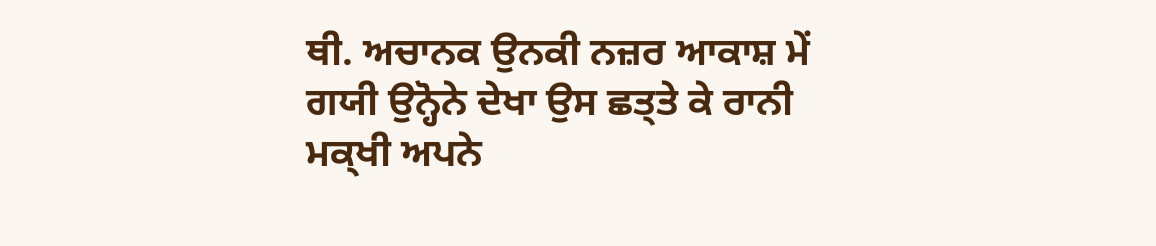ਥੀ. ਅਚਾਨਕ ਉਨਕੀ ਨਜ਼ਰ ਆਕਾਸ਼ ਮੇਂ ਗਯੀ ਉਨ੍ਹੋਨੇ ਦੇਖਾ ਉਸ ਛਤ੍ਤੇ ਕੇ ਰਾਨੀ ਮਕ੍ਖੀ ਅਪਨੇ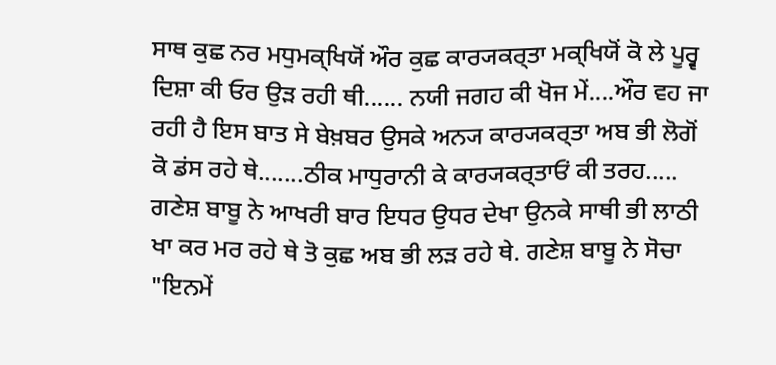ਸਾਥ ਕੁਛ ਨਰ ਮਧੁਮਕ੍ਖਿਯੋਂ ਔਰ ਕੁਛ ਕਾਰ੍ਯਕਰ੍ਤਾ ਮਕ੍ਖਿਯੋਂ ਕੋ ਲੇ ਪੂਰ੍ਵ ਦਿਸ਼ਾ ਕੀ ਓਰ ਉਡ਼ ਰਹੀ ਥੀ...... ਨਯੀ ਜਗਹ ਕੀ ਖੋਜ ਮੇਂ....ਔਰ ਵਹ ਜਾ ਰਹੀ ਹੈ ਇਸ ਬਾਤ ਸੇ ਬੇਖ਼ਬਰ ਉਸਕੇ ਅਨ੍ਯ ਕਾਰ੍ਯਕਰ੍ਤਾ ਅਬ ਭੀ ਲੋਗੋਂ ਕੋ ਡਂਸ ਰਹੇ ਥੇ.......ਠੀਕ ਮਾਧੁਰਾਨੀ ਕੇ ਕਾਰ੍ਯਕਰ੍ਤਾਓਂ ਕੀ ਤਰਹ.....
ਗਣੇਸ਼ ਬਾਬੂ ਨੇ ਆਖਰੀ ਬਾਰ ਇਧਰ ਉਧਰ ਦੇਖਾ ਉਨਕੇ ਸਾਥੀ ਭੀ ਲਾਠੀ ਖਾ ਕਰ ਮਰ ਰਹੇ ਥੇ ਤੋ ਕੁਛ ਅਬ ਭੀ ਲਡ਼ ਰਹੇ ਥੇ. ਗਣੇਸ਼ ਬਾਬੂ ਨੇ ਸੋਚਾ "ਇਨਮੇਂ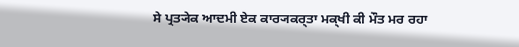ਸੇ ਪ੍ਰਤ੍ਯੇਕ ਆਦਮੀ ਏਕ ਕਾਰ੍ਯਕਰ੍ਤਾ ਮਕ੍ਖੀ ਕੀ ਮੌਤ ਮਰ ਰਹਾ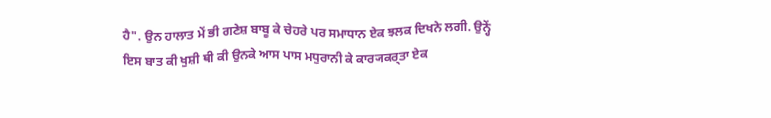ਹੈ". ਉਨ ਹਾਲਾਤ ਮੇਂ ਭੀ ਗਣੇਸ਼ ਬਾਬੂ ਕੇ ਚੇਹਰੇ ਪਰ ਸਮਾਧਾਨ ਏਕ ਝਲਕ ਦਿਖਨੇ ਲਗੀ. ਉਨ੍ਹੇਂ ਇਸ ਬਾਤ ਕੀ ਖੁਸ਼ੀ ਥੀ ਕੀ ਉਨਕੇ ਆਸ ਪਾਸ ਮਧੁਰਾਨੀ ਕੇ ਕਾਰ੍ਯਕਰ੍ਤਾ ਏਕ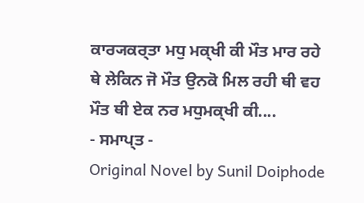ਕਾਰ੍ਯਕਰ੍ਤਾ ਮਧੁ ਮਕ੍ਖੀ ਕੀ ਮੌਤ ਮਾਰ ਰਹੇ ਥੇ ਲੇਕਿਨ ਜੋ ਮੌਤ ਉਨਕੋ ਮਿਲ ਰਹੀ ਥੀ ਵਹ ਮੌਤ ਥੀ ਏਕ ਨਰ ਮਧੁਮਕ੍ਖੀ ਕੀ....
- ਸਮਾਪ੍ਤ -
Original Novel by Sunil Doiphode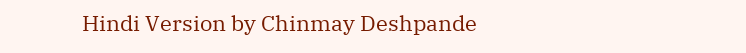Hindi Version by Chinmay Deshpande